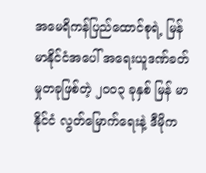အမေရိကန်ပြည်ထောင်စုရဲ့ မြန်မာနိုင်ငံအပေါ် အရေးယူဒဏ်ခတ်မှုတခုဖြစ်တဲ့ ၂၀၀၃ ခုနှစ် မြန် မာနိုင်ငံ လွတ်မြောက်ရေးနဲ့ ဒီမိုက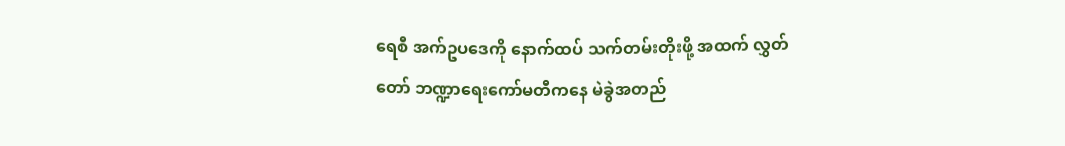ရေစီ အက်ဥပဒေကို နောက်ထပ် သက်တမ်းတိုးဖို့ အထက် လွှတ်တော် ဘဏ္ဍာရေးကော်မတီကနေ မဲခွဲအတည်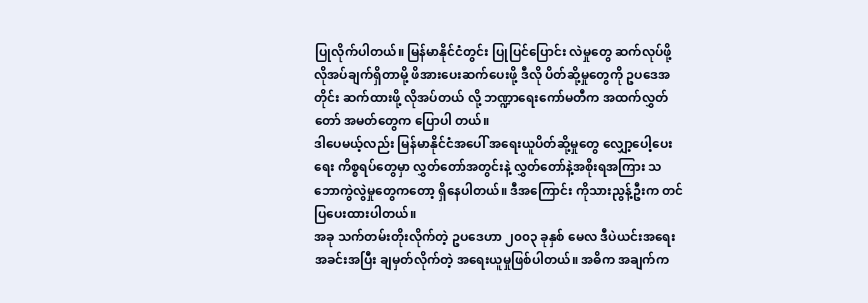ပြုလိုက်ပါတယ်။ မြန်မာနိုင်ငံတွင်း ပြုပြင်ပြောင်း လဲမှုတွေ ဆက်လုပ်ဖို့လိုအပ်ချက်ရှိတာမို့ ဖိအားပေးဆက်ပေးဖို့ ဒီလို ပိတ်ဆို့မှုတွေကို ဥပဒေအတိုင်း ဆက်ထားဖို့ လိုအပ်တယ် လို့ ဘဏ္ဍာရေးကော်မတီက အထက်လွှတ်တော် အမတ်တွေက ပြောပါ တယ်။
ဒါပေမယ့်လည်း မြန်မာနိုင်ငံအပေါ် အရေးယူပိတ်ဆို့မှုတွေ လျှော့ပေါ့ပေးရေး ကိစ္စရပ်တွေမှာ လွှတ်တော်အတွင်းနဲ့ လွှတ်တော်နဲ့အစိုးရအကြား သဘောကွဲလွဲမှုတွေကတော့ ရှိနေပါတယ်။ ဒီအကြောင်း ကိုသားညွန့်ဦးက တင်ပြပေးထားပါတယ်။
အခု သက်တမ်းတိုးလိုက်တဲ့ ဥပဒေဟာ ၂၀၀၃ ခုနှစ် မေလ ဒီပဲယင်းအရေးအခင်းအပြီး ချမှတ်လိုက်တဲ့ အရေးယူမှုဖြစ်ပါတယ်။ အဓိက အချက်က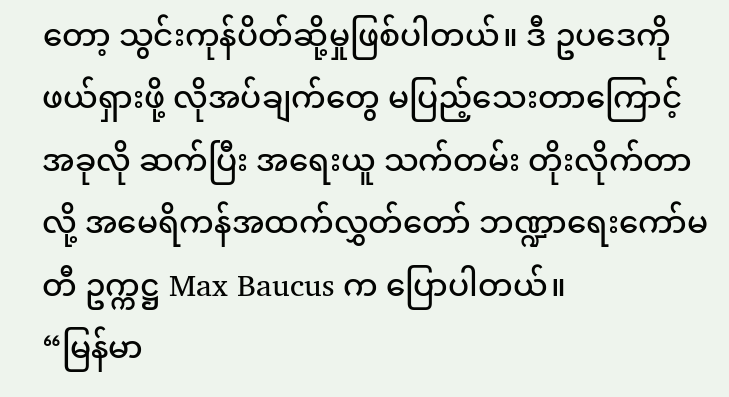တော့ သွင်းကုန်ပိတ်ဆို့မှုဖြစ်ပါတယ်။ ဒီ ဥပဒေကို ဖယ်ရှားဖို့ လိုအပ်ချက်တွေ မပြည့်သေးတာကြောင့် အခုလို ဆက်ပြီး အရေးယူ သက်တမ်း တိုးလိုက်တာလို့ အမေရိကန်အထက်လွှတ်တော် ဘဏ္ဍာရေးကော်မတီ ဥက္ကဋ္ဌ Max Baucus က ပြောပါတယ်။
“မြန်မာ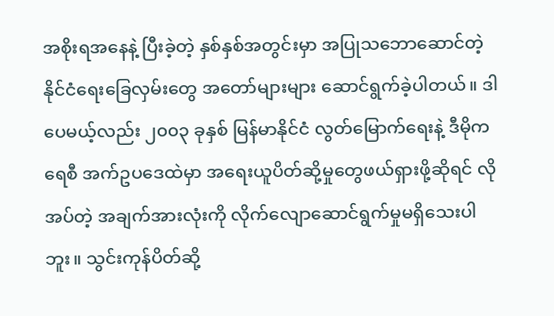အစိုးရအနေနဲ့ ပြီးခဲ့တဲ့ နှစ်နှစ်အတွင်းမှာ အပြုသဘောဆောင်တဲ့နိုင်ငံရေးခြေလှမ်းတွေ အတော်များများ ဆောင်ရွက်ခဲ့ပါတယ်။ ဒါပေမယ့်လည်း ၂၀၀၃ ခုနှစ် မြန်မာနိုင်ငံ လွတ်မြောက်ရေးနဲ့ ဒီမိုကရေစီ အက်ဥပဒေထဲမှာ အရေးယူပိတ်ဆို့မှုတွေဖယ်ရှားဖို့ဆိုရင် လိုအပ်တဲ့ အချက်အားလုံးကို လိုက်လျောဆောင်ရွက်မှုမရှိသေးပါဘူး။ သွင်းကုန်ပိတ်ဆို့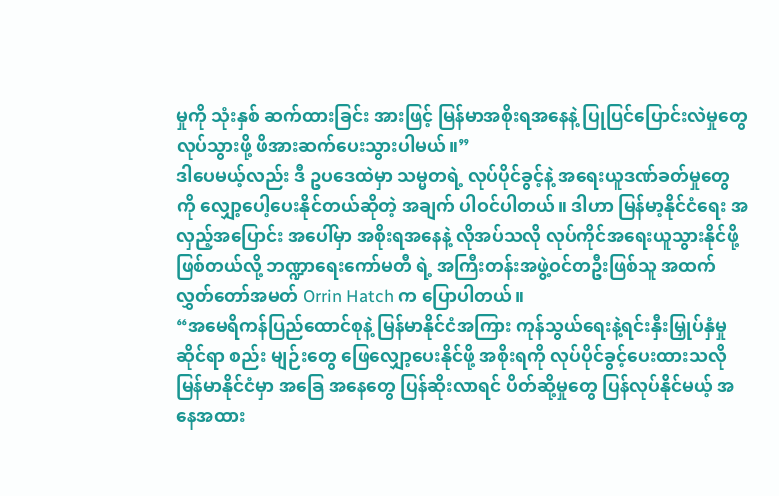မှုကို သုံးနှစ် ဆက်ထားခြင်း အားဖြင့် မြန်မာအစိုးရအနေနဲ့ ပြုပြင်ပြောင်းလဲမှုတွေ လုပ်သွားဖို့ ဖိအားဆက်ပေးသွားပါမယ်။”
ဒါပေမယ့်လည်း ဒီ ဥပဒေထဲမှာ သမ္မတရဲ့ လုပ်ပိုင်ခွင့်နဲ့ အရေးယူဒဏ်ခတ်မှုတွေ ကို လျှော့ပေါ့ပေးနိုင်တယ်ဆိုတဲ့ အချက် ပါဝင်ပါတယ်။ ဒါဟာ မြန်မာ့နိုင်ငံရေး အလှည့်အပြောင်း အပေါ်မှာ အစိုးရအနေနဲ့ လိုအပ်သလို လုပ်ကိုင်အရေးယူသွားနိုင်ဖို့ဖြစ်တယ်လို့ ဘဏ္ဍာရေးကော်မတီ ရဲ့ အကြီးတန်းအဖွဲ့ဝင်တဦးဖြစ်သူ အထက်လွှတ်တော်အမတ် Orrin Hatch က ပြောပါတယ်။
“အမေရိကန်ပြည်ထောင်စုနဲ့ မြန်မာနိုင်ငံအကြား ကုန်သွယ်ရေးနဲ့ရင်းနှီးမြှုပ်နှံမှုဆိုင်ရာ စည်း မျဉ်းတွေ ဖြေလျှော့ပေးနိုင်ဖို့ အစိုးရကို လုပ်ပိုင်ခွင့်ပေးထားသလို မြန်မာနိုင်ငံမှာ အခြေ အနေတွေ ပြန်ဆိုးလာရင် ပိတ်ဆို့မှုတွေ ပြန်လုပ်နိုင်မယ့် အနေအထား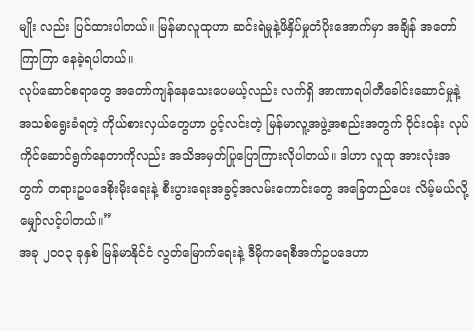မျိုး လည်း ပြင်ထားပါတယ်။ မြန်မာလူထုဟာ ဆင်းရဲမှုနဲ့ဖိနှိပ်မှုတံပိုးအောက်မှာ အချိန် အတော်ကြာကြာ နေခဲ့ရပါတယ်။
လုပ်ဆောင်စရာတွေ အတော်ကျန်နေသေးပေမယ့်လည်း လက်ရှိ အာဏာရပါတီခေါင်းဆောင်မှုနဲ့ အသစ်ရွေးခံရတဲ့ ကိုယ်စားလှယ်တွေဟာ ပွင့်လင်းတဲ့ မြန်မာလူ့အဖွဲ့အစည်းအတွက် ဝိုင်းဝန်း လုပ်ကိုင်ဆောင်ရွက်နေတာကိုလည်း အသိအမှတ်ပြုပြောကြားလိုပါတယ်။ ဒါဟာ လူထု အားလုံးအတွက် တရားဥပဒေစိုးမိုးရေးနဲ့ စီးပွားရေးအခွင့်အလမ်းကောင်းတွေ အခြေတည်ပေး လိမ့်မယ်လို့ မျှော်လင့်ပါတယ်။”
အခု ၂၀၀၃ ခုနှစ် မြန်မာနိုင်ငံ လွတ်မြောက်ရေးနဲ့ ဒီမိုကရေစီအက်ဥပဒေဟာ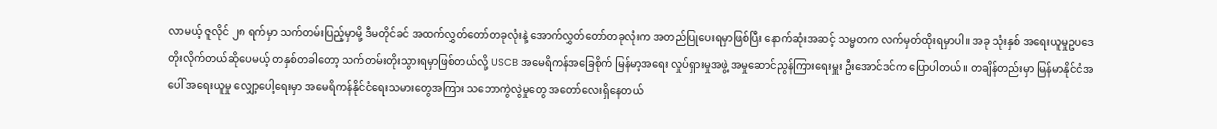လာမယ့် ဇူလိုင် ၂၈ ရက်မှာ သက်တမ်းပြည့်မှာမို့ ဒီမတိုင်ခင် အထက်လွှတ်တော်တခုလုံးနဲ့ အောက်လွှတ်တော်တခုလုံးက အတည်ပြုပေးရမှာဖြစ်ပြီး နောက်ဆုံးအဆင့် သမ္မတက လက်မှတ်ထိုးရမှာပါ။ အခု သုံးနှစ် အရေးယူမှုဥပဒေ တိုးလိုက်တယ်ဆိုပေမယ့် တနှစ်တခါတော့ သက်တမ်းတိုးသွားရမှာဖြစ်တယ်လို့ USCB အမေရိကန်အခြေစိုက် မြန်မာ့အရေး လှုပ်ရှားမှုအဖွဲ့ အမှုဆောင်ညွန်ကြားရေးမှူး ဦးအောင်ဒင်က ပြောပါတယ်။ တချိန်တည်းမှာ မြန်မာနိုင်ငံအပေါ် အရေးယူမှု လျှော့ပေါ့ရေးမှာ အမေရိကန်နိုင်ငံရေးသမားတွေအကြား သဘောကွဲလွဲမှုတွေ အတော်လေးရှိနေတယ်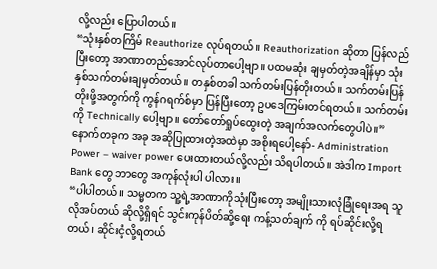လို့လည်း ပြောပါတယ်။
“သုံးနှစ်တကြိမ် Reauthorize လုပ်ရတယ်။ Reauthorization ဆိုတာ ပြန်လည်ပြီးတော့ အာဏာတည်အောင်လုပ်တာပေါ့ဗျာ။ ပထမဆုံး ချမှတ်တဲ့အချိန်မှာ သုံးနှစ်သက်တမ်းချမှတ်တယ်။ တနှစ်တခါ သက်တမ်းပြန်တိုးတယ်။ သက်တမ်းပြန်တိုးဖို့အတွက်ကို ကွန်ဂရက်စ်မှာ ပြန်ပြီးတော့ ဥပဒေကြမ်းတင်ရတယ်။ သက်တမ်းကို Technically ပေါ့ဗျာ။ တော်တော်ရှုပ်ထွေးတဲ့ အချက်အလက်တွေပါပဲ။”
နောက်တခုက အခု အဆိုပြုထားတဲ့အထဲမှာ အစိုးရပေါ့နော်- Administration Power – waiver power ပေးထားတယ်လို့လည်း သိရပါတယ်။ အဲဒါက Import Bank တွေ ဘာတွေ အကုန်လုံးပါ ပါလား။
“ပါပါတယ်။ သမ္မတက သူ့ရဲ့အာဏာကိုသုံးပြီးတော့ အမျိုးသားလုံခြုံရေးအရ သူ လိုအပ်တယ် ဆိုလို့ရှိရင် သွင်းကုန်ပိတ်ဆို့ရေး ကန့်သတ်ချက် ကို ရပ်ဆိုင်းလို့ရတယ်၊ ဆိုင်းငံ့လို့ရတယ်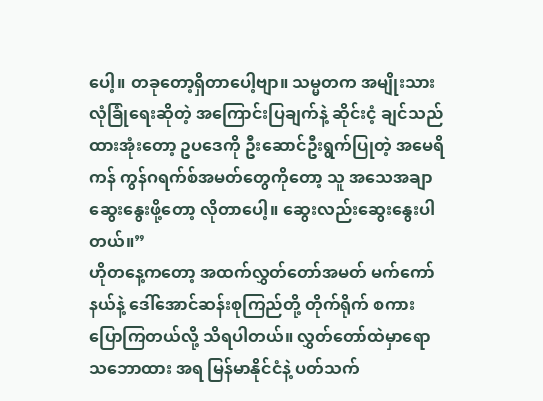ပေါ့။ တခုတော့ရှိတာပေါ့ဗျာ။ သမ္မတက အမျိုးသားလုံခြုံရေးဆိုတဲ့ အကြောင်းပြချက်နဲ့ ဆိုင်းငံ့ ချင်သည် ထားအုံးတော့ ဥပဒေကို ဦးဆောင်ဦးရွက်ပြုတဲ့ အမေရိကန် ကွန်ဂရက်စ်အမတ်တွေကိုတော့ သူ အသေအချာ ဆွေးနွေးဖို့တော့ လိုတာပေါ့။ ဆွေးလည်းဆွေးနွေးပါတယ်။”
ဟိုတနေ့ကတော့ အထက်လွှတ်တော်အမတ် မက်ကော်နယ်နဲ့ ဒေါ်အောင်ဆန်းစုကြည်တို့ တိုက်ရိုက် စကားပြောကြတယ်လို့ သိရပါတယ်။ လွှတ်တော်ထဲမှာရော သဘောထား အရ မြန်မာနိုင်ငံနဲ့ ပတ်သက်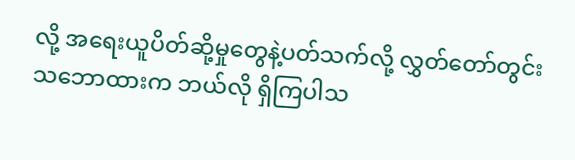လို့ အရေးယူပိတ်ဆို့မှုတွေနဲ့ပတ်သက်လို့ လွှတ်တော်တွင်း သဘောထားက ဘယ်လို ရှိကြပါသ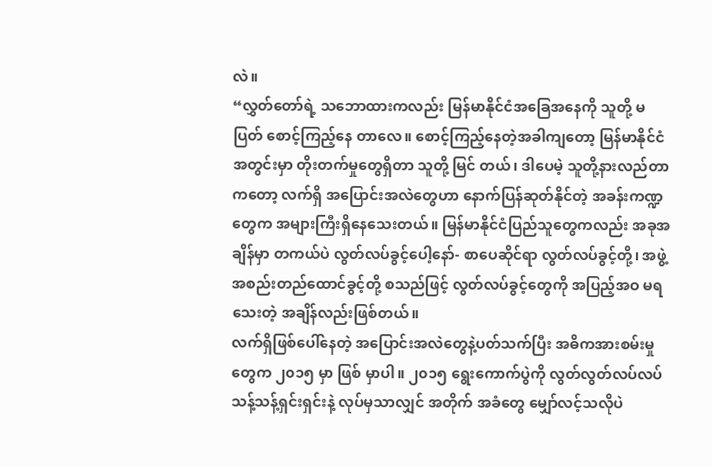လဲ။
“လွှတ်တော်ရဲ့ သဘောထားကလည်း မြန်မာနိုင်ငံအခြေအနေကို သူတို့ မပြတ် စောင့်ကြည့်နေ တာလေ။ စောင့်ကြည့်နေတဲ့အခါကျတော့ မြန်မာနိုင်ငံအတွင်းမှာ တိုးတက်မှုတွေရှိတာ သူတို့ မြင် တယ်၊ ဒါပေမဲ့ သူတို့နားလည်တာကတော့ လက်ရှိ အပြောင်းအလဲတွေဟာ နောက်ပြန်ဆုတ်နိုင်တဲ့ အခန်းကဏ္ဍတွေက အများကြီးရှိနေသေးတယ်။ မြန်မာနိုင်ငံပြည်သူတွေကလည်း အခုအချိန်မှာ တကယ်ပဲ လွတ်လပ်ခွင့်ပေါ့နော်- စာပေဆိုင်ရာ လွတ်လပ်ခွင့်တို့၊ အဖွဲ့အစည်းတည်ထောင်ခွင့်တို့ စသည်ဖြင့် လွတ်လပ်ခွင့်တွေကို အပြည့်အဝ မရသေးတဲ့ အချိန်လည်းဖြစ်တယ်။
လက်ရှိဖြစ်ပေါ်နေတဲ့ အပြောင်းအလဲတွေနဲ့ပတ်သက်ပြီး အဓိကအားစမ်းမှုတွေက ၂၀၁၅ မှာ ဖြစ် မှာပါ။ ၂၀၁၅ ရွေးကောက်ပွဲကို လွတ်လွတ်လပ်လပ် သန့်သန့်ရှင်းရှင်းနဲ့ လုပ်မှသာလျှင် အတိုက် အခံတွေ မျှော်လင့်သလိုပဲ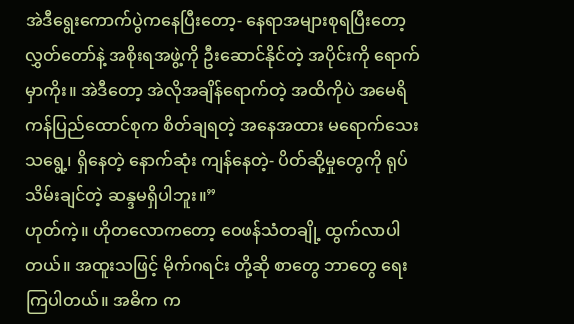အဲဒီရွေးကောက်ပွဲကနေပြီးတော့- နေရာအများစုရပြီးတော့ လွှတ်တော်နဲ့ အစိုးရအဖွဲ့ကို ဦးဆောင်နိုင်တဲ့ အပိုင်းကို ရောက်မှာကိုး။ အဲဒီတော့ အဲလိုအချိန်ရောက်တဲ့ အထိကိုပဲ အမေရိကန်ပြည်ထောင်စုက စိတ်ချရတဲ့ အနေအထား မရောက်သေးသရွေ့၊ ရှိနေတဲ့ နောက်ဆုံး ကျန်နေတဲ့- ပိတ်ဆို့မှုတွေကို ရုပ်သိမ်းချင်တဲ့ ဆန္ဒမရှိပါဘူး။”
ဟုတ်ကဲ့။ ဟိုတလောကတော့ ဝေဖန်သံတချို့ ထွက်လာပါတယ်။ အထူးသဖြင့် မိုက်ဂရင်း တို့ဆို စာတွေ ဘာတွေ ရေးကြပါတယ်။ အဓိက က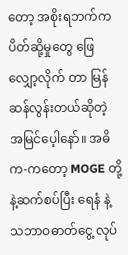တော့ အစိုးရဘက်က ပိတ်ဆို့မှုတွေ ဖြေလျှော့လိုက် တာ မြန်ဆန်လွန်းတယ်ဆိုတဲ့ အမြင်ပေ့ါနော်။ အဓိက-ကတော့ MOGE တို့ နဲ့ဆက်စပ်ပြီး ရေနံ နဲ့ သဘာဝဓာတ်ငွေ့ လုပ်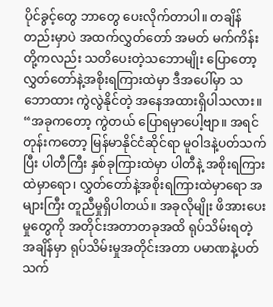ပိုင်ခွင့်တွေ ဘာတွေ ပေးလိုက်တာပါ။ တချိန်တည်းမှာပဲ အထက်လွှတ်တော် အမတ် မက်ကိန်းတို့ကလည်း သတိပေးတဲ့သဘောမျိုး ပြောတော့ လွှတ်တော်နဲ့အစိုးရကြားထဲမှာ ဒီအပေါ်မှာ သဘောထား ကွဲလွဲနိုင်တဲ့ အနေအထားရှိပါသလား။
“အခုကတော့ ကွဲတယ် ပြောရမှာပေါ့ဗျာ။ အရင်တုန်းကတော့ မြန်မာနိုင်ငံဆိုင်ရာ မူဝါဒနဲ့ပတ်သက်ပြီး ပါတီကြီး နှစ်ခုကြားထဲမှာ ပါတီနဲ့ အစိုးရကြားထဲမှာရော၊ လွှတ်တော်နဲ့အစိုးရကြားထဲမှာရော အများကြီး တူညီမှုရှိပါတယ်။ အခုလိုမျိုး ဖိအားပေးမှုတွေကို အတိုင်းအတာတခုအထိ ရုပ်သိမ်းရတဲ့ အချိန်မှာ ရုပ်သိမ်းမှုအတိုင်းအတာ ပမာဏနဲ့ပတ်သက်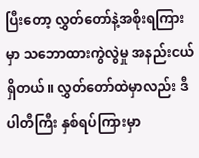ပြီးတော့ လွှတ်တော်နဲ့အစိုးရကြားမှာ သဘောထားကွဲလွဲမှု အနည်းငယ်ရှိတယ်။ လွှတ်တော်ထဲမှာလည်း ဒီပါတီကြီး နှစ်ရပ်ကြားမှာ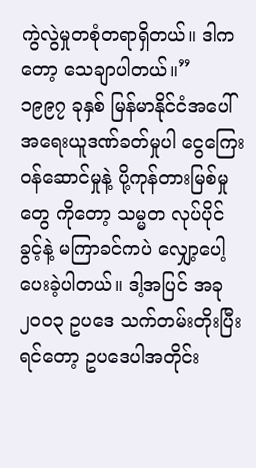ကွဲလွဲမှုတစုံတရာရှိတယ်။ ဒါကတော့ သေချာပါတယ်။”
၁၉၉၇ ခုနှစ် မြန်မာနိုင်ငံအပေါ် အရေးယူဒဏ်ခတ်မှုပါ ငွေကြေးဝန်ဆောင်မှုနဲ့ ပို့ကုန်တားမြစ်မှုတွေ ကိုတော့ သမ္မတ လုပ်ပိုင်ခွင့်နဲ့ မကြာခင်ကပဲ လျှော့ပေါ့ပေးခဲ့ပါတယ်။ ဒါ့အပြင် အခု ၂၀၀၃ ဥပဒေ သက်တမ်းတိုးပြီးရင်တော့ ဥပဒေပါအတိုင်း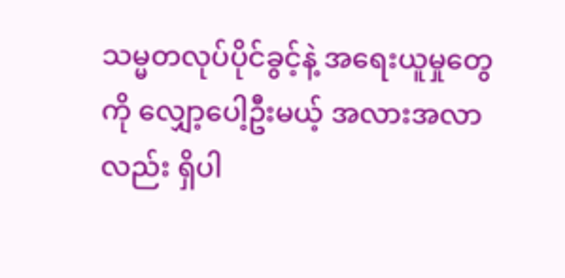သမ္မတလုပ်ပိုင်ခွင့်နဲ့ အရေးယူမှုတွေကို လျှော့ပေါ့ဦးမယ့် အလားအလာလည်း ရှိပါ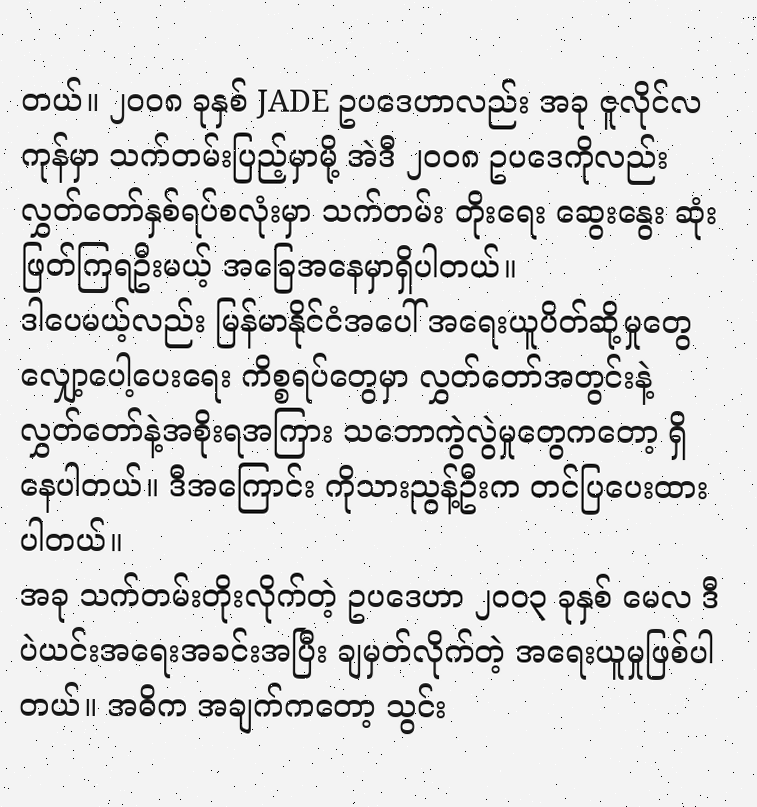တယ်။ ၂၀၀၈ ခုနှစ် JADE ဥပဒေဟာလည်း အခု ဇူလိုင်လကုန်မှာ သက်တမ်းပြည့်မှာမို့ အဲဒီ ၂၀၀၈ ဥပဒေကိုလည်း လွှတ်တော်နှစ်ရပ်စလုံးမှာ သက်တမ်း တိုးရေး ဆွေးနွေး ဆုံးဖြတ်ကြရဦးမယ့် အခြေအနေမှာရှိပါတယ်။
ဒါပေမယ့်လည်း မြန်မာနိုင်ငံအပေါ် အရေးယူပိတ်ဆို့မှုတွေ လျှော့ပေါ့ပေးရေး ကိစ္စရပ်တွေမှာ လွှတ်တော်အတွင်းနဲ့ လွှတ်တော်နဲ့အစိုးရအကြား သဘောကွဲလွဲမှုတွေကတော့ ရှိနေပါတယ်။ ဒီအကြောင်း ကိုသားညွန့်ဦးက တင်ပြပေးထားပါတယ်။
အခု သက်တမ်းတိုးလိုက်တဲ့ ဥပဒေဟာ ၂၀၀၃ ခုနှစ် မေလ ဒီပဲယင်းအရေးအခင်းအပြီး ချမှတ်လိုက်တဲ့ အရေးယူမှုဖြစ်ပါတယ်။ အဓိက အချက်ကတော့ သွင်း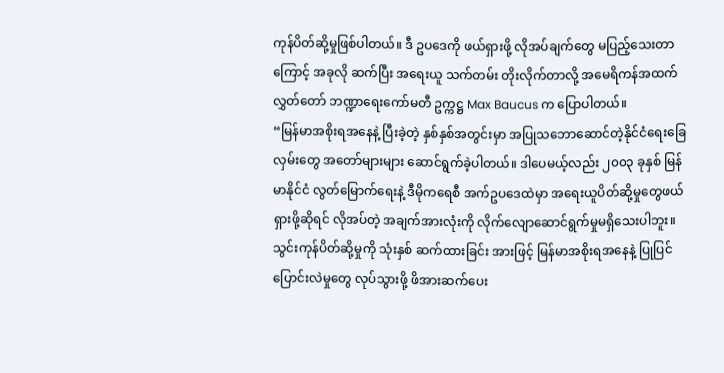ကုန်ပိတ်ဆို့မှုဖြစ်ပါတယ်။ ဒီ ဥပဒေကို ဖယ်ရှားဖို့ လိုအပ်ချက်တွေ မပြည့်သေးတာကြောင့် အခုလို ဆက်ပြီး အရေးယူ သက်တမ်း တိုးလိုက်တာလို့ အမေရိကန်အထက်လွှတ်တော် ဘဏ္ဍာရေးကော်မတီ ဥက္ကဋ္ဌ Max Baucus က ပြောပါတယ်။
“မြန်မာအစိုးရအနေနဲ့ ပြီးခဲ့တဲ့ နှစ်နှစ်အတွင်းမှာ အပြုသဘောဆောင်တဲ့နိုင်ငံရေးခြေလှမ်းတွေ အတော်များများ ဆောင်ရွက်ခဲ့ပါတယ်။ ဒါပေမယ့်လည်း ၂၀၀၃ ခုနှစ် မြန်မာနိုင်ငံ လွတ်မြောက်ရေးနဲ့ ဒီမိုကရေစီ အက်ဥပဒေထဲမှာ အရေးယူပိတ်ဆို့မှုတွေဖယ်ရှားဖို့ဆိုရင် လိုအပ်တဲ့ အချက်အားလုံးကို လိုက်လျောဆောင်ရွက်မှုမရှိသေးပါဘူး။ သွင်းကုန်ပိတ်ဆို့မှုကို သုံးနှစ် ဆက်ထားခြင်း အားဖြင့် မြန်မာအစိုးရအနေနဲ့ ပြုပြင်ပြောင်းလဲမှုတွေ လုပ်သွားဖို့ ဖိအားဆက်ပေး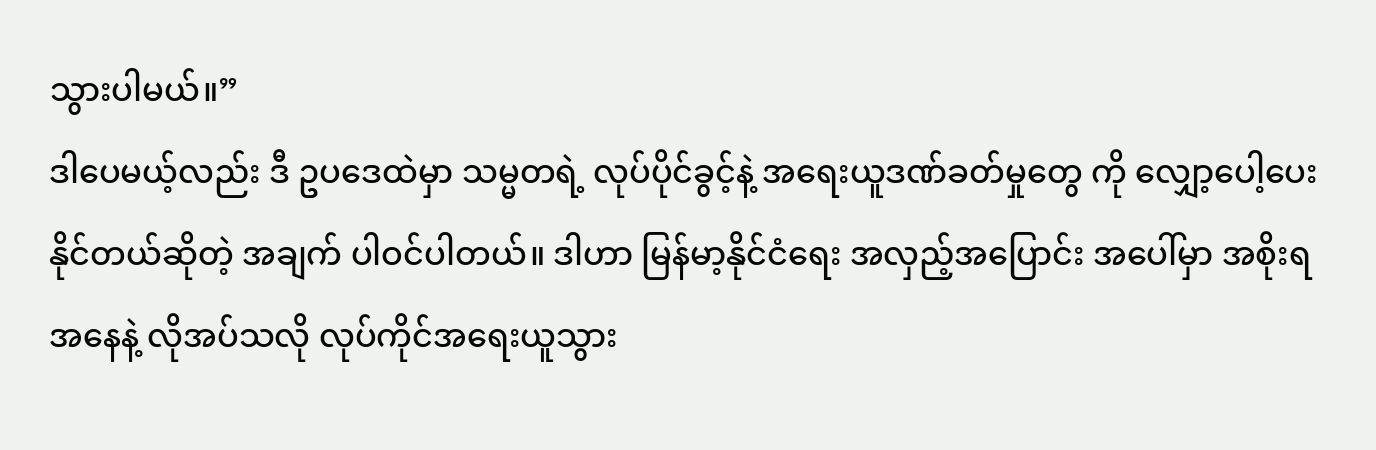သွားပါမယ်။”
ဒါပေမယ့်လည်း ဒီ ဥပဒေထဲမှာ သမ္မတရဲ့ လုပ်ပိုင်ခွင့်နဲ့ အရေးယူဒဏ်ခတ်မှုတွေ ကို လျှော့ပေါ့ပေးနိုင်တယ်ဆိုတဲ့ အချက် ပါဝင်ပါတယ်။ ဒါဟာ မြန်မာ့နိုင်ငံရေး အလှည့်အပြောင်း အပေါ်မှာ အစိုးရအနေနဲ့ လိုအပ်သလို လုပ်ကိုင်အရေးယူသွား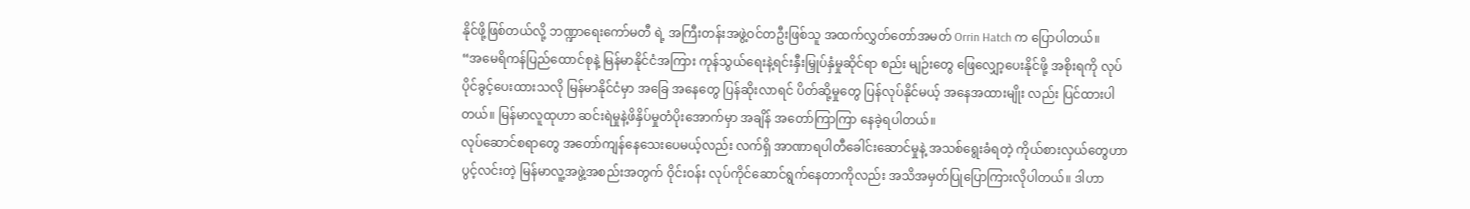နိုင်ဖို့ဖြစ်တယ်လို့ ဘဏ္ဍာရေးကော်မတီ ရဲ့ အကြီးတန်းအဖွဲ့ဝင်တဦးဖြစ်သူ အထက်လွှတ်တော်အမတ် Orrin Hatch က ပြောပါတယ်။
“အမေရိကန်ပြည်ထောင်စုနဲ့ မြန်မာနိုင်ငံအကြား ကုန်သွယ်ရေးနဲ့ရင်းနှီးမြှုပ်နှံမှုဆိုင်ရာ စည်း မျဉ်းတွေ ဖြေလျှော့ပေးနိုင်ဖို့ အစိုးရကို လုပ်ပိုင်ခွင့်ပေးထားသလို မြန်မာနိုင်ငံမှာ အခြေ အနေတွေ ပြန်ဆိုးလာရင် ပိတ်ဆို့မှုတွေ ပြန်လုပ်နိုင်မယ့် အနေအထားမျိုး လည်း ပြင်ထားပါတယ်။ မြန်မာလူထုဟာ ဆင်းရဲမှုနဲ့ဖိနှိပ်မှုတံပိုးအောက်မှာ အချိန် အတော်ကြာကြာ နေခဲ့ရပါတယ်။
လုပ်ဆောင်စရာတွေ အတော်ကျန်နေသေးပေမယ့်လည်း လက်ရှိ အာဏာရပါတီခေါင်းဆောင်မှုနဲ့ အသစ်ရွေးခံရတဲ့ ကိုယ်စားလှယ်တွေဟာ ပွင့်လင်းတဲ့ မြန်မာလူ့အဖွဲ့အစည်းအတွက် ဝိုင်းဝန်း လုပ်ကိုင်ဆောင်ရွက်နေတာကိုလည်း အသိအမှတ်ပြုပြောကြားလိုပါတယ်။ ဒါဟာ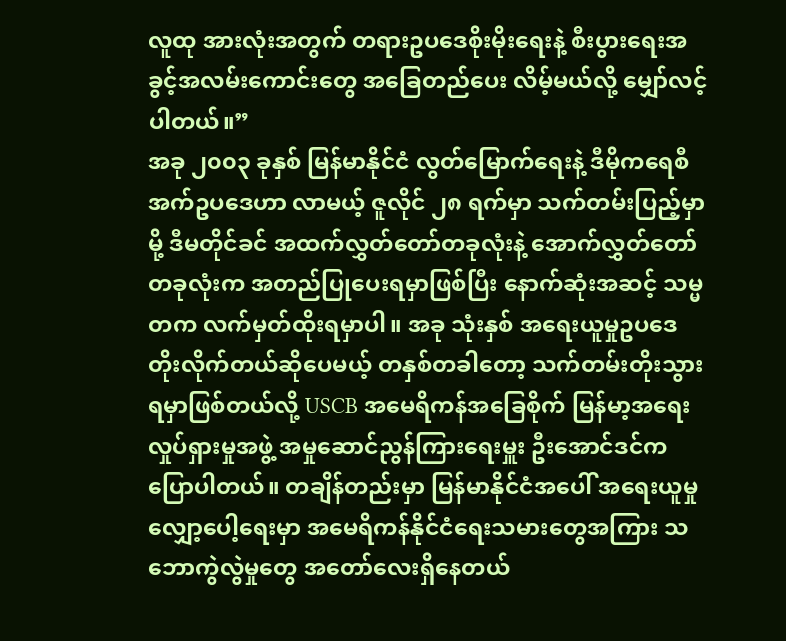လူထု အားလုံးအတွက် တရားဥပဒေစိုးမိုးရေးနဲ့ စီးပွားရေးအခွင့်အလမ်းကောင်းတွေ အခြေတည်ပေး လိမ့်မယ်လို့ မျှော်လင့်ပါတယ်။”
အခု ၂၀၀၃ ခုနှစ် မြန်မာနိုင်ငံ လွတ်မြောက်ရေးနဲ့ ဒီမိုကရေစီအက်ဥပဒေဟာ လာမယ့် ဇူလိုင် ၂၈ ရက်မှာ သက်တမ်းပြည့်မှာမို့ ဒီမတိုင်ခင် အထက်လွှတ်တော်တခုလုံးနဲ့ အောက်လွှတ်တော်တခုလုံးက အတည်ပြုပေးရမှာဖြစ်ပြီး နောက်ဆုံးအဆင့် သမ္မတက လက်မှတ်ထိုးရမှာပါ။ အခု သုံးနှစ် အရေးယူမှုဥပဒေ တိုးလိုက်တယ်ဆိုပေမယ့် တနှစ်တခါတော့ သက်တမ်းတိုးသွားရမှာဖြစ်တယ်လို့ USCB အမေရိကန်အခြေစိုက် မြန်မာ့အရေး လှုပ်ရှားမှုအဖွဲ့ အမှုဆောင်ညွန်ကြားရေးမှူး ဦးအောင်ဒင်က ပြောပါတယ်။ တချိန်တည်းမှာ မြန်မာနိုင်ငံအပေါ် အရေးယူမှု လျှော့ပေါ့ရေးမှာ အမေရိကန်နိုင်ငံရေးသမားတွေအကြား သဘောကွဲလွဲမှုတွေ အတော်လေးရှိနေတယ်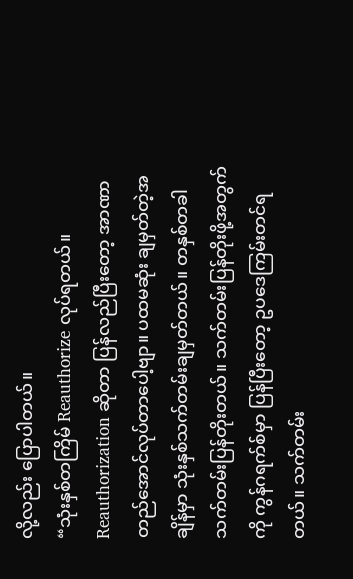လို့လည်း ပြောပါတယ်။
“သုံးနှစ်တကြိမ် Reauthorize လုပ်ရတယ်။ Reauthorization ဆိုတာ ပြန်လည်ပြီးတော့ အာဏာတည်အောင်လုပ်တာပေါ့ဗျာ။ ပထမဆုံး ချမှတ်တဲ့အချိန်မှာ သုံးနှစ်သက်တမ်းချမှတ်တယ်။ တနှစ်တခါ သက်တမ်းပြန်တိုးတယ်။ သက်တမ်းပြန်တိုးဖို့အတွက်ကို ကွန်ဂရက်စ်မှာ ပြန်ပြီးတော့ ဥပဒေကြမ်းတင်ရတယ်။ သက်တမ်း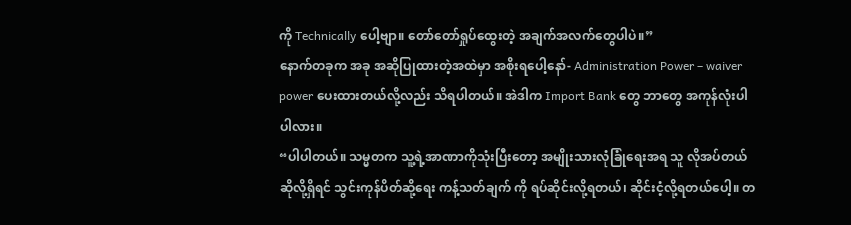ကို Technically ပေါ့ဗျာ။ တော်တော်ရှုပ်ထွေးတဲ့ အချက်အလက်တွေပါပဲ။”
နောက်တခုက အခု အဆိုပြုထားတဲ့အထဲမှာ အစိုးရပေါ့နော်- Administration Power – waiver power ပေးထားတယ်လို့လည်း သိရပါတယ်။ အဲဒါက Import Bank တွေ ဘာတွေ အကုန်လုံးပါ ပါလား။
“ပါပါတယ်။ သမ္မတက သူ့ရဲ့အာဏာကိုသုံးပြီးတော့ အမျိုးသားလုံခြုံရေးအရ သူ လိုအပ်တယ် ဆိုလို့ရှိရင် သွင်းကုန်ပိတ်ဆို့ရေး ကန့်သတ်ချက် ကို ရပ်ဆိုင်းလို့ရတယ်၊ ဆိုင်းငံ့လို့ရတယ်ပေါ့။ တ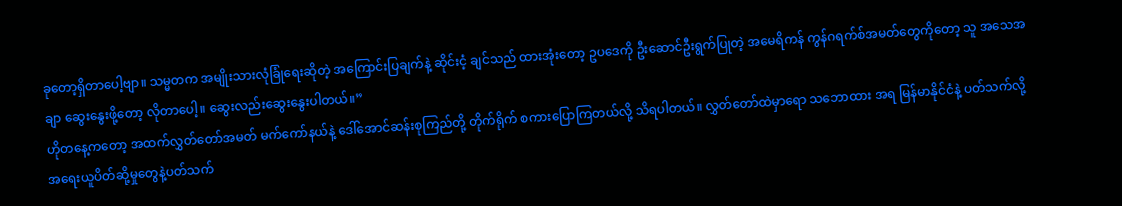ခုတော့ရှိတာပေါ့ဗျာ။ သမ္မတက အမျိုးသားလုံခြုံရေးဆိုတဲ့ အကြောင်းပြချက်နဲ့ ဆိုင်းငံ့ ချင်သည် ထားအုံးတော့ ဥပဒေကို ဦးဆောင်ဦးရွက်ပြုတဲ့ အမေရိကန် ကွန်ဂရက်စ်အမတ်တွေကိုတော့ သူ အသေအချာ ဆွေးနွေးဖို့တော့ လိုတာပေါ့။ ဆွေးလည်းဆွေးနွေးပါတယ်။”
ဟိုတနေ့ကတော့ အထက်လွှတ်တော်အမတ် မက်ကော်နယ်နဲ့ ဒေါ်အောင်ဆန်းစုကြည်တို့ တိုက်ရိုက် စကားပြောကြတယ်လို့ သိရပါတယ်။ လွှတ်တော်ထဲမှာရော သဘောထား အရ မြန်မာနိုင်ငံနဲ့ ပတ်သက်လို့ အရေးယူပိတ်ဆို့မှုတွေနဲ့ပတ်သက်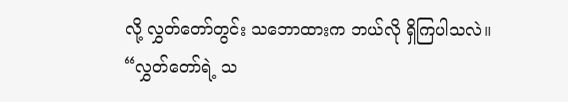လို့ လွှတ်တော်တွင်း သဘောထားက ဘယ်လို ရှိကြပါသလဲ။
“လွှတ်တော်ရဲ့ သ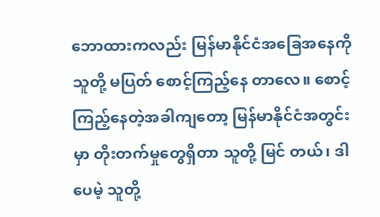ဘောထားကလည်း မြန်မာနိုင်ငံအခြေအနေကို သူတို့ မပြတ် စောင့်ကြည့်နေ တာလေ။ စောင့်ကြည့်နေတဲ့အခါကျတော့ မြန်မာနိုင်ငံအတွင်းမှာ တိုးတက်မှုတွေရှိတာ သူတို့ မြင် တယ်၊ ဒါပေမဲ့ သူတို့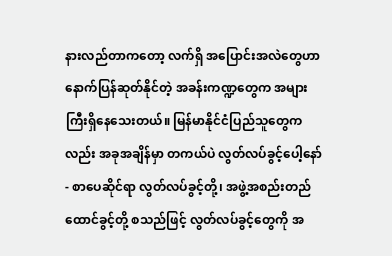နားလည်တာကတော့ လက်ရှိ အပြောင်းအလဲတွေဟာ နောက်ပြန်ဆုတ်နိုင်တဲ့ အခန်းကဏ္ဍတွေက အများကြီးရှိနေသေးတယ်။ မြန်မာနိုင်ငံပြည်သူတွေကလည်း အခုအချိန်မှာ တကယ်ပဲ လွတ်လပ်ခွင့်ပေါ့နော်- စာပေဆိုင်ရာ လွတ်လပ်ခွင့်တို့၊ အဖွဲ့အစည်းတည်ထောင်ခွင့်တို့ စသည်ဖြင့် လွတ်လပ်ခွင့်တွေကို အ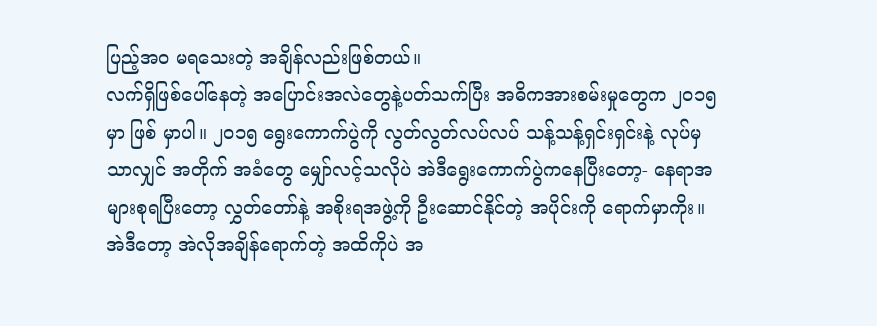ပြည့်အဝ မရသေးတဲ့ အချိန်လည်းဖြစ်တယ်။
လက်ရှိဖြစ်ပေါ်နေတဲ့ အပြောင်းအလဲတွေနဲ့ပတ်သက်ပြီး အဓိကအားစမ်းမှုတွေက ၂၀၁၅ မှာ ဖြစ် မှာပါ။ ၂၀၁၅ ရွေးကောက်ပွဲကို လွတ်လွတ်လပ်လပ် သန့်သန့်ရှင်းရှင်းနဲ့ လုပ်မှသာလျှင် အတိုက် အခံတွေ မျှော်လင့်သလိုပဲ အဲဒီရွေးကောက်ပွဲကနေပြီးတော့- နေရာအများစုရပြီးတော့ လွှတ်တော်နဲ့ အစိုးရအဖွဲ့ကို ဦးဆောင်နိုင်တဲ့ အပိုင်းကို ရောက်မှာကိုး။ အဲဒီတော့ အဲလိုအချိန်ရောက်တဲ့ အထိကိုပဲ အ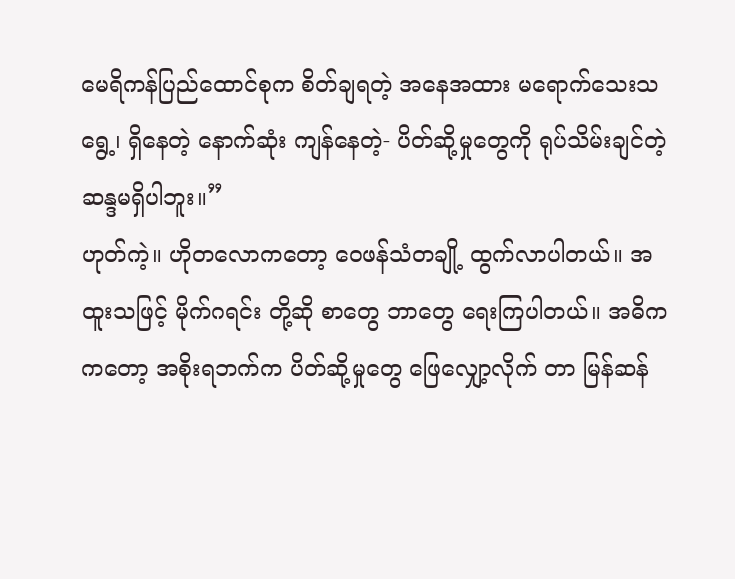မေရိကန်ပြည်ထောင်စုက စိတ်ချရတဲ့ အနေအထား မရောက်သေးသရွေ့၊ ရှိနေတဲ့ နောက်ဆုံး ကျန်နေတဲ့- ပိတ်ဆို့မှုတွေကို ရုပ်သိမ်းချင်တဲ့ ဆန္ဒမရှိပါဘူး။”
ဟုတ်ကဲ့။ ဟိုတလောကတော့ ဝေဖန်သံတချို့ ထွက်လာပါတယ်။ အထူးသဖြင့် မိုက်ဂရင်း တို့ဆို စာတွေ ဘာတွေ ရေးကြပါတယ်။ အဓိက ကတော့ အစိုးရဘက်က ပိတ်ဆို့မှုတွေ ဖြေလျှော့လိုက် တာ မြန်ဆန်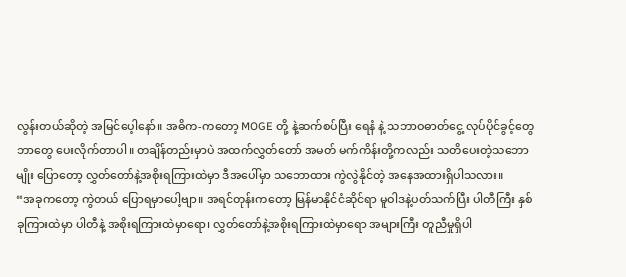လွန်းတယ်ဆိုတဲ့ အမြင်ပေ့ါနော်။ အဓိက-ကတော့ MOGE တို့ နဲ့ဆက်စပ်ပြီး ရေနံ နဲ့ သဘာဝဓာတ်ငွေ့ လုပ်ပိုင်ခွင့်တွေ ဘာတွေ ပေးလိုက်တာပါ။ တချိန်တည်းမှာပဲ အထက်လွှတ်တော် အမတ် မက်ကိန်းတို့ကလည်း သတိပေးတဲ့သဘောမျိုး ပြောတော့ လွှတ်တော်နဲ့အစိုးရကြားထဲမှာ ဒီအပေါ်မှာ သဘောထား ကွဲလွဲနိုင်တဲ့ အနေအထားရှိပါသလား။
“အခုကတော့ ကွဲတယ် ပြောရမှာပေါ့ဗျာ။ အရင်တုန်းကတော့ မြန်မာနိုင်ငံဆိုင်ရာ မူဝါဒနဲ့ပတ်သက်ပြီး ပါတီကြီး နှစ်ခုကြားထဲမှာ ပါတီနဲ့ အစိုးရကြားထဲမှာရော၊ လွှတ်တော်နဲ့အစိုးရကြားထဲမှာရော အများကြီး တူညီမှုရှိပါ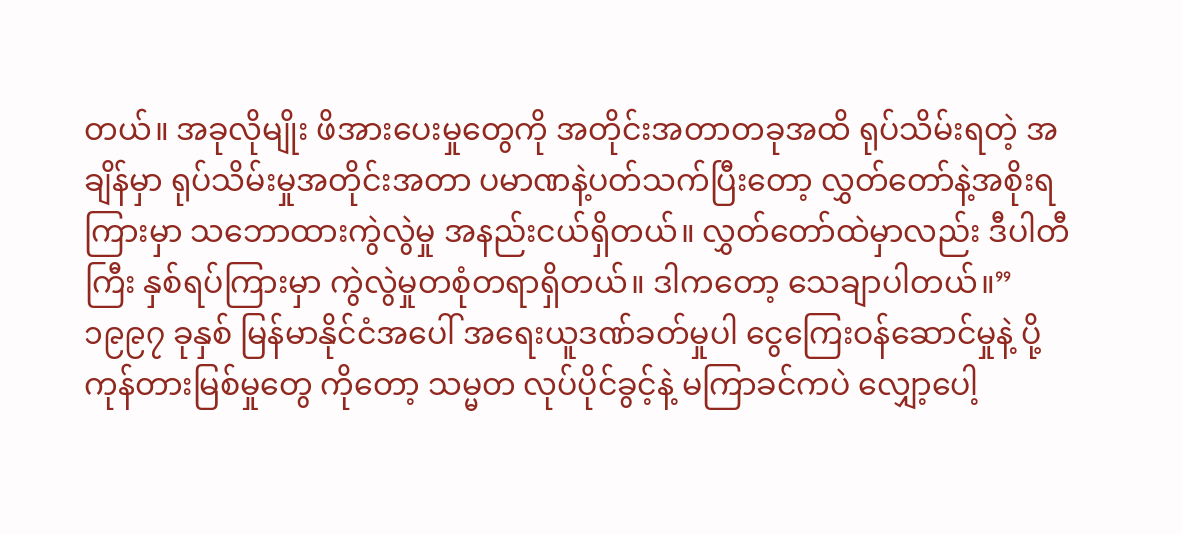တယ်။ အခုလိုမျိုး ဖိအားပေးမှုတွေကို အတိုင်းအတာတခုအထိ ရုပ်သိမ်းရတဲ့ အချိန်မှာ ရုပ်သိမ်းမှုအတိုင်းအတာ ပမာဏနဲ့ပတ်သက်ပြီးတော့ လွှတ်တော်နဲ့အစိုးရကြားမှာ သဘောထားကွဲလွဲမှု အနည်းငယ်ရှိတယ်။ လွှတ်တော်ထဲမှာလည်း ဒီပါတီကြီး နှစ်ရပ်ကြားမှာ ကွဲလွဲမှုတစုံတရာရှိတယ်။ ဒါကတော့ သေချာပါတယ်။”
၁၉၉၇ ခုနှစ် မြန်မာနိုင်ငံအပေါ် အရေးယူဒဏ်ခတ်မှုပါ ငွေကြေးဝန်ဆောင်မှုနဲ့ ပို့ကုန်တားမြစ်မှုတွေ ကိုတော့ သမ္မတ လုပ်ပိုင်ခွင့်နဲ့ မကြာခင်ကပဲ လျှော့ပေါ့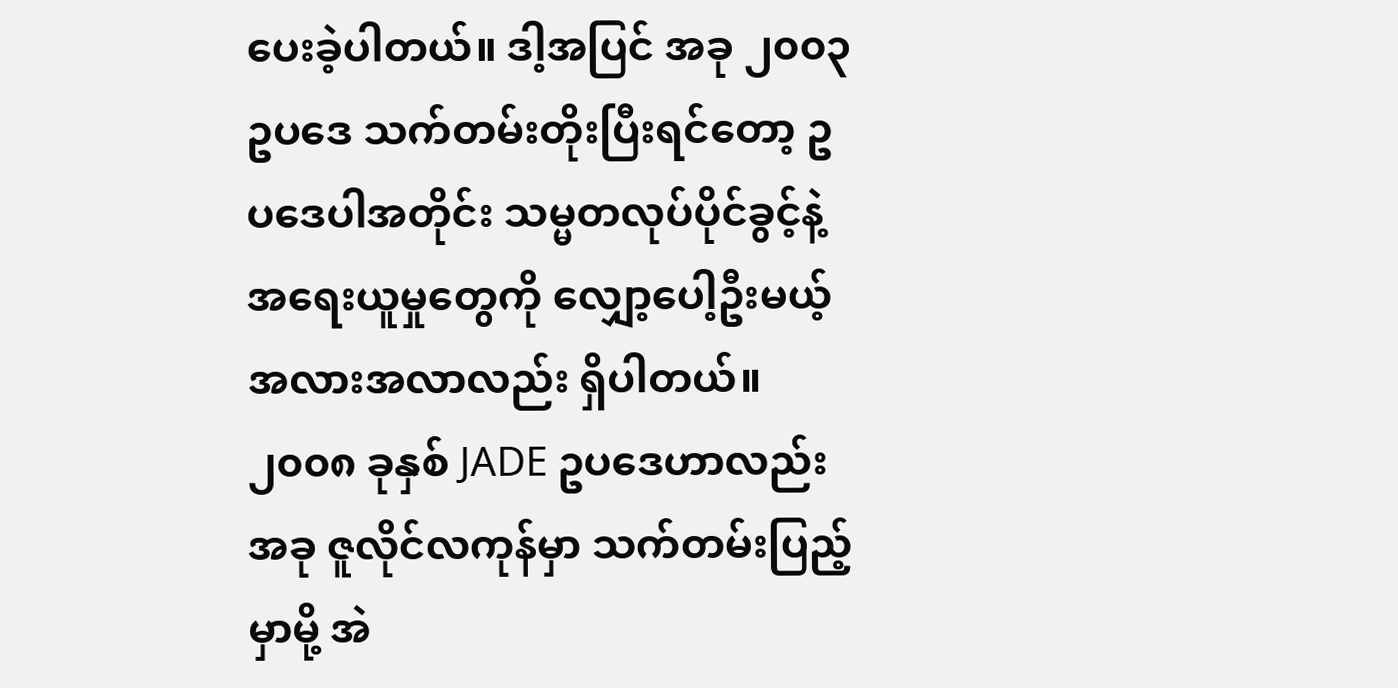ပေးခဲ့ပါတယ်။ ဒါ့အပြင် အခု ၂၀၀၃ ဥပဒေ သက်တမ်းတိုးပြီးရင်တော့ ဥပဒေပါအတိုင်း သမ္မတလုပ်ပိုင်ခွင့်နဲ့ အရေးယူမှုတွေကို လျှော့ပေါ့ဦးမယ့် အလားအလာလည်း ရှိပါတယ်။ ၂၀၀၈ ခုနှစ် JADE ဥပဒေဟာလည်း အခု ဇူလိုင်လကုန်မှာ သက်တမ်းပြည့်မှာမို့ အဲ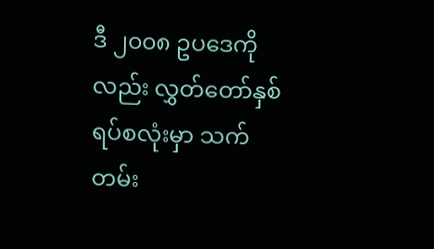ဒီ ၂၀၀၈ ဥပဒေကိုလည်း လွှတ်တော်နှစ်ရပ်စလုံးမှာ သက်တမ်း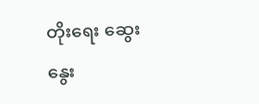တိုးရေး ဆွေးနွေး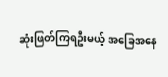ဆုံးဖြတ်ကြရဦးမယ့် အခြေအနေ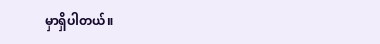မှာရှိပါတယ်။